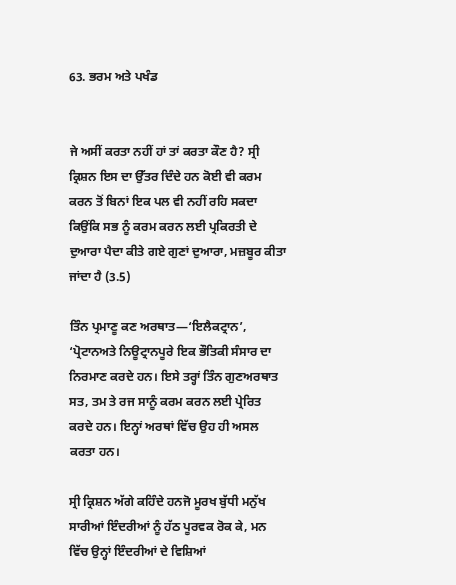63. ਭਰਮ ਅਤੇ ਪਖੰਡ


ਜੇ ਅਸੀਂ ਕਰਤਾ ਨਹੀਂ ਹਾਂ ਤਾਂ ਕਰਤਾ ਕੌਣ ਹੈ? ਸ੍ਰੀ ਕ੍ਰਿਸ਼ਨ ਇਸ ਦਾ ਉੱਤਰ ਦਿੰਦੇ ਹਨ ਕੋਈ ਵੀ ਕਰਮ ਕਰਨ ਤੋਂ ਬਿਨਾਂ ਇਕ ਪਲ ਵੀ ਨਹੀਂ ਰਹਿ ਸਕਦਾ ਕਿਉਂਕਿ ਸਭ ਨੂੰ ਕਰਮ ਕਰਨ ਲਈ ਪ੍ਰਕਿਰਤੀ ਦੇ ਦੁਆਰਾ ਪੈਦਾ ਕੀਤੇ ਗਏ ਗੁਣਾਂ ਦੁਆਰਾ, ਮਜ਼ਬੂਰ ਕੀਤਾ ਜਾਂਦਾ ਹੈ (3.5)

ਤਿੰਨ ਪ੍ਰਮਾਣੂ ਕਣ ਅਰਥਾਤ—‘ਇਲੈਕਟ੍ਰਾਨ’, ‘ਪ੍ਰੋਟਾਨਅਤੇ ਨਿਊਟ੍ਰਾਨਪੂਰੇ ਇਕ ਭੌਤਿਕੀ ਸੰਸਾਰ ਦਾ ਨਿਰਮਾਣ ਕਰਦੇ ਹਨ। ਇਸੇ ਤਰ੍ਹਾਂ ਤਿੰਨ ਗੁਣਅਰਥਾਤ ਸਤ, ਤਮ ਤੇ ਰਜ ਸਾਨੂੰ ਕਰਮ ਕਰਨ ਲਈ ਪ੍ਰੇਰਿਤ ਕਰਦੇ ਹਨ। ਇਨ੍ਹਾਂ ਅਰਥਾਂ ਵਿੱਚ ਉਹ ਹੀ ਅਸਲ ਕਰਤਾ ਹਨ।

ਸ੍ਰੀ ਕ੍ਰਿਸ਼ਨ ਅੱਗੇ ਕਹਿੰਦੇ ਹਨਜੋ ਮੂਰਖ ਬੁੱਧੀ ਮਨੁੱਖ ਸਾਰੀਆਂ ਇੰਦਰੀਆਂ ਨੂੰ ਹੱਠ ਪੂਰਵਕ ਰੋਕ ਕੇ, ਮਨ ਵਿੱਚ ਉਨ੍ਹਾਂ ਇੰਦਰੀਆਂ ਦੇ ਵਿਸ਼ਿਆਂ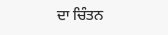ਦਾ ਚਿੰਤਨ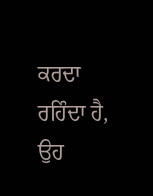ਕਰਦਾ ਰਹਿੰਦਾ ਹੈ, ਉਹ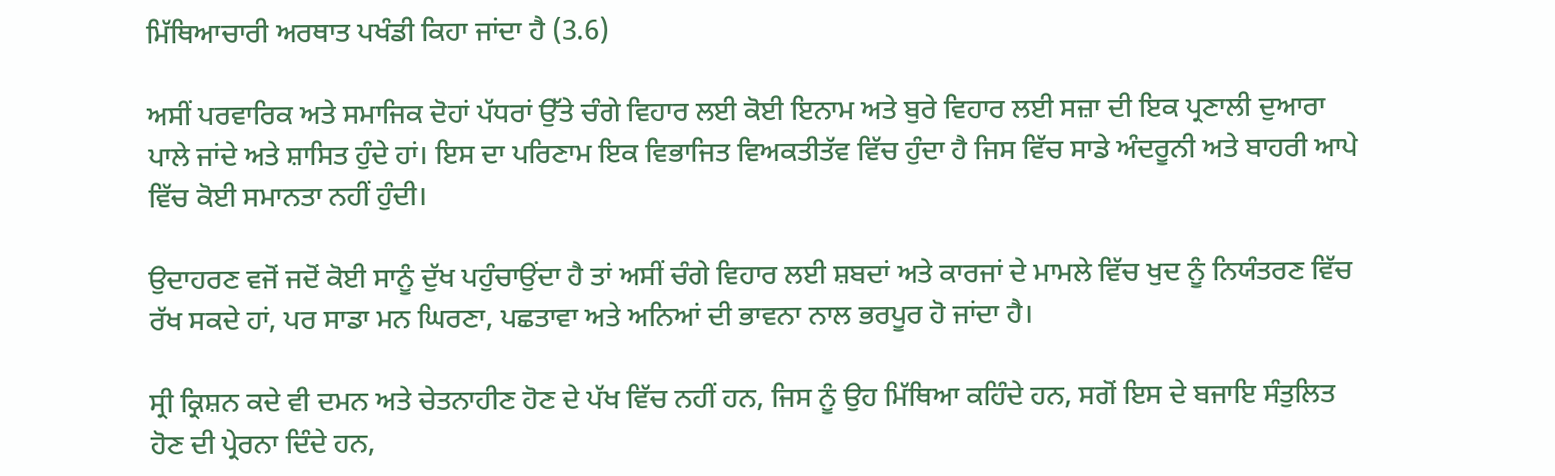ਮਿੱਥਿਆਚਾਰੀ ਅਰਥਾਤ ਪਖੰਡੀ ਕਿਹਾ ਜਾਂਦਾ ਹੈ (3.6)

ਅਸੀਂ ਪਰਵਾਰਿਕ ਅਤੇ ਸਮਾਜਿਕ ਦੋਹਾਂ ਪੱਧਰਾਂ ਉੱਤੇ ਚੰਗੇ ਵਿਹਾਰ ਲਈ ਕੋਈ ਇਨਾਮ ਅਤੇ ਬੁਰੇ ਵਿਹਾਰ ਲਈ ਸਜ਼ਾ ਦੀ ਇਕ ਪ੍ਰਣਾਲੀ ਦੁਆਰਾ ਪਾਲੇ ਜਾਂਦੇ ਅਤੇ ਸ਼ਾਸਿਤ ਹੁੰਦੇ ਹਾਂ। ਇਸ ਦਾ ਪਰਿਣਾਮ ਇਕ ਵਿਭਾਜਿਤ ਵਿਅਕਤੀਤੱਵ ਵਿੱਚ ਹੁੰਦਾ ਹੈ ਜਿਸ ਵਿੱਚ ਸਾਡੇ ਅੰਦਰੂਨੀ ਅਤੇ ਬਾਹਰੀ ਆਪੇ ਵਿੱਚ ਕੋਈ ਸਮਾਨਤਾ ਨਹੀਂ ਹੁੰਦੀ।

ਉਦਾਹਰਣ ਵਜੋਂ ਜਦੋਂ ਕੋਈ ਸਾਨੂੰ ਦੁੱਖ ਪਹੁੰਚਾਉਂਦਾ ਹੈ ਤਾਂ ਅਸੀਂ ਚੰਗੇ ਵਿਹਾਰ ਲਈ ਸ਼ਬਦਾਂ ਅਤੇ ਕਾਰਜਾਂ ਦੇ ਮਾਮਲੇ ਵਿੱਚ ਖੁਦ ਨੂੰ ਨਿਯੰਤਰਣ ਵਿੱਚ ਰੱਖ ਸਕਦੇ ਹਾਂ, ਪਰ ਸਾਡਾ ਮਨ ਘਿਰਣਾ, ਪਛਤਾਵਾ ਅਤੇ ਅਨਿਆਂ ਦੀ ਭਾਵਨਾ ਨਾਲ ਭਰਪੂਰ ਹੋ ਜਾਂਦਾ ਹੈ।

ਸ੍ਰੀ ਕ੍ਰਿਸ਼ਨ ਕਦੇ ਵੀ ਦਮਨ ਅਤੇ ਚੇਤਨਾਹੀਣ ਹੋਣ ਦੇ ਪੱਖ ਵਿੱਚ ਨਹੀਂ ਹਨ, ਜਿਸ ਨੂੰ ਉਹ ਮਿੱਥਿਆ ਕਹਿੰਦੇ ਹਨ, ਸਗੋਂ ਇਸ ਦੇ ਬਜਾਇ ਸੰਤੁਲਿਤ ਹੋਣ ਦੀ ਪ੍ਰੇਰਨਾ ਦਿੰਦੇ ਹਨ,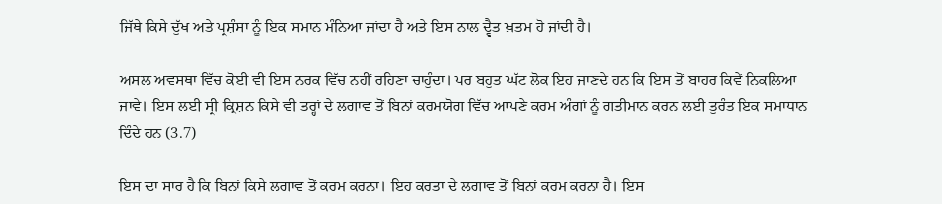ਜਿੱਥੇ ਕਿਸੇ ਦੁੱਖ ਅਤੇ ਪ੍ਰਸ਼ੰਸਾ ਨੂੰ ਇਕ ਸਮਾਨ ਮੰਨਿਆ ਜਾਂਦਾ ਹੈ ਅਤੇ ਇਸ ਨਾਲ ਦ੍ਵੈਤ ਖ਼ਤਮ ਹੋ ਜਾਂਦੀ ਹੈ।

ਅਸਲ ਅਵਸਥਾ ਵਿੱਚ ਕੋਈ ਵੀ ਇਸ ਨਰਕ ਵਿੱਚ ਨਹੀਂ ਰਹਿਣਾ ਚਾਹੁੰਦਾ। ਪਰ ਬਹੁਤ ਘੱਟ ਲੋਕ ਇਹ ਜਾਣਦੇ ਹਨ ਕਿ ਇਸ ਤੋਂ ਬਾਹਰ ਕਿਵੇਂ ਨਿਕਲਿਆ ਜਾਵੇ। ਇਸ ਲਈ ਸ੍ਰੀ ਕ੍ਰਿਸ਼ਨ ਕਿਸੇ ਵੀ ਤਰ੍ਹਾਂ ਦੇ ਲਗਾਵ ਤੋਂ ਬਿਨਾਂ ਕਰਮਯੋਗ ਵਿੱਚ ਆਪਣੇ ਕਰਮ ਅੰਗਾਂ ਨੂੰ ਗਤੀਮਾਨ ਕਰਨ ਲਈ ਤੁਰੰਤ ਇਕ ਸਮਾਧਾਨ ਦਿੰਦੇ ਹਨ (3.7)

ਇਸ ਦਾ ਸਾਰ ਹੈ ਕਿ ਬਿਨਾਂ ਕਿਸੇ ਲਗਾਵ ਤੋਂ ਕਰਮ ਕਰਨਾ। ਇਹ ਕਰਤਾ ਦੇ ਲਗਾਵ ਤੋਂ ਬਿਨਾਂ ਕਰਮ ਕਰਨਾ ਹੈ। ਇਸ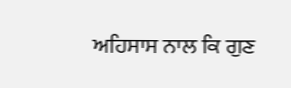ਅਹਿਸਾਸ ਨਾਲ ਕਿ ਗੁਣ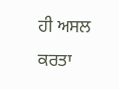ਹੀ ਅਸਲ ਕਰਤਾ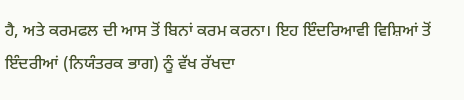ਹੈ, ਅਤੇ ਕਰਮਫਲ ਦੀ ਆਸ ਤੋਂ ਬਿਨਾਂ ਕਰਮ ਕਰਨਾ। ਇਹ ਇੰਦਰਿਆਵੀ ਵਿਸ਼ਿਆਂ ਤੋਂ ਇੰਦਰੀਆਂ (ਨਿਯੰਤਰਕ ਭਾਗ) ਨੂੰ ਵੱਖ ਰੱਖਦਾ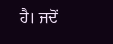ਹੈ। ਜਦੋਂ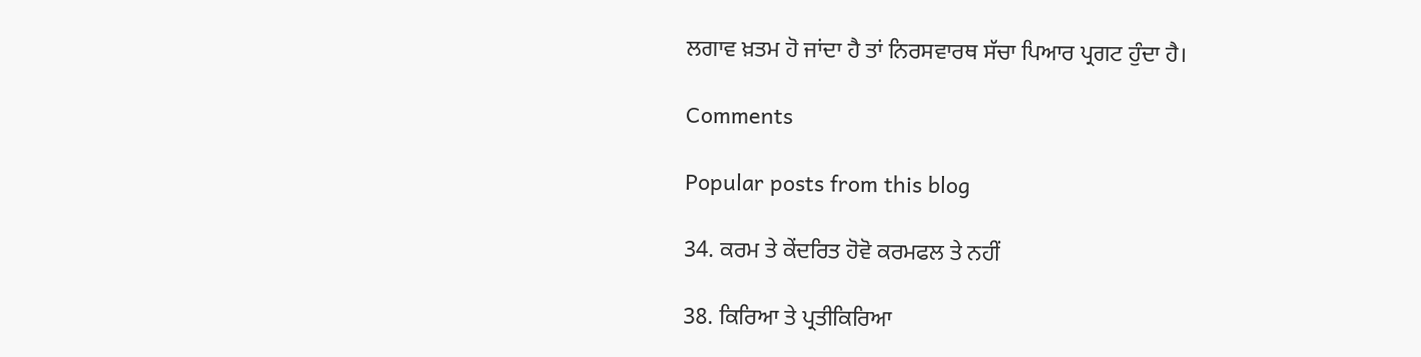ਲਗਾਵ ਖ਼ਤਮ ਹੋ ਜਾਂਦਾ ਹੈ ਤਾਂ ਨਿਰਸਵਾਰਥ ਸੱਚਾ ਪਿਆਰ ਪ੍ਰਗਟ ਹੁੰਦਾ ਹੈ।

Comments

Popular posts from this blog

34. ਕਰਮ ਤੇ ਕੇਂਦਰਿਤ ਹੋਵੋ ਕਰਮਫਲ ਤੇ ਨਹੀਂ

38. ਕਿਰਿਆ ਤੇ ਪ੍ਰਤੀਕਿਰਿਆ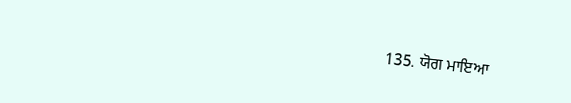135. ਯੋਗ ਮਾਇਆ